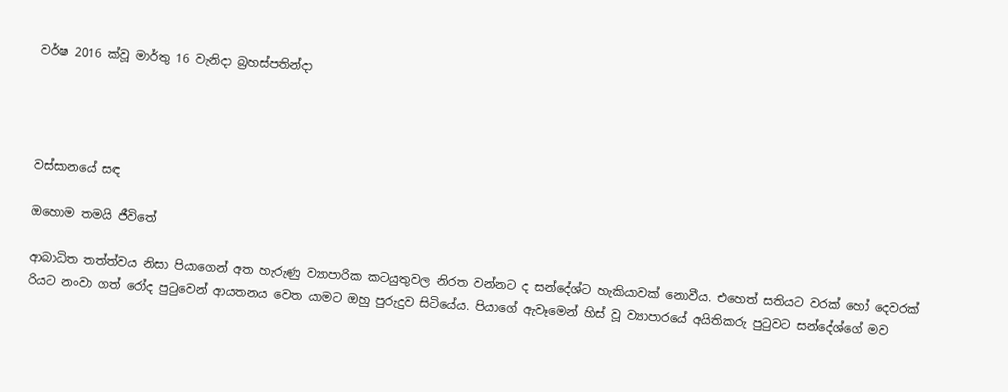වර්ෂ 2016 ක්වූ මාර්තු 16 වැනිදා බ්‍රහස්පතින්දා




වස්සානයේ සඳ

ඔහොම තමයි ජීවිතේ

ආබාධිත තත්ත්වය නිසා පියාගෙන් අත හැරුණු ව්‍යාපාරික කටයුතුවල නිරත වන්නට ද සන්දේශ්ට හැකියාවක් නොවීය. එහෙත් සතියට වරක් හෝ දෙවරක් රියට නංවා ගත් රෝද පුටුවෙන් ආයතනය වෙත යාමට ඔහු පුරුදුව සිටියේය. පියාගේ ඇවෑමෙන් හිස් වූ ව්‍යාපාරයේ අයිතිකරු පුටුවට සන්දේශ්ගේ මව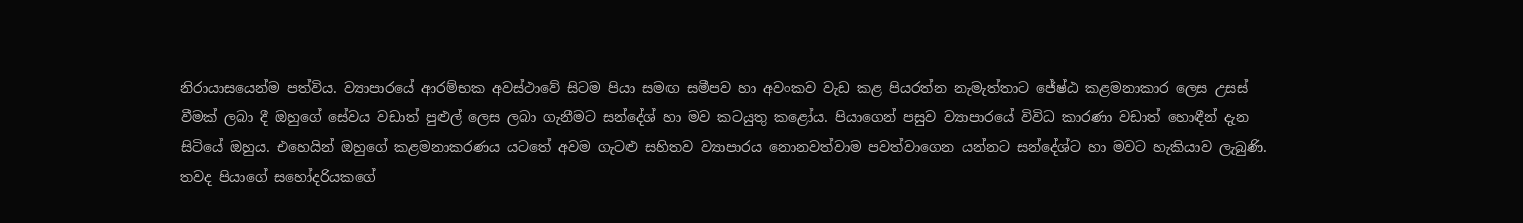නිරායාසයෙන්ම පත්විය. ව්‍යාපාරයේ ආරම්භක අවස්ථාවේ සිටම පියා සමඟ සමීපව හා අවංකව වැඩ කළ පියරත්න නැමැත්තාට ජේෂ්ඨ කළමනාකාර ‍ලෙස උසස් වීමක් ලබා දී ඔහුගේ සේවය වඩාත් පුළුල් ලෙස ලබා ගැනීමට සන්දේශ් හා මව කටයුතු කළෝය. පියාගෙන් පසුව ව්‍යාපාරයේ විවිධ කාරණා වඩාත් හොඳීන් දැන සිටියේ ඔහුය. එහෙයින් ඔහුගේ කළමනාකරණය යටතේ අවම ගැටළු සහිතව ව්‍යාපාරය නොනවත්වාම පවත්වාගෙන යන්නට සන්දේශ්ට හා මවට හැකියාව ලැබුණි. තවද පියාගේ සහෝදරියකගේ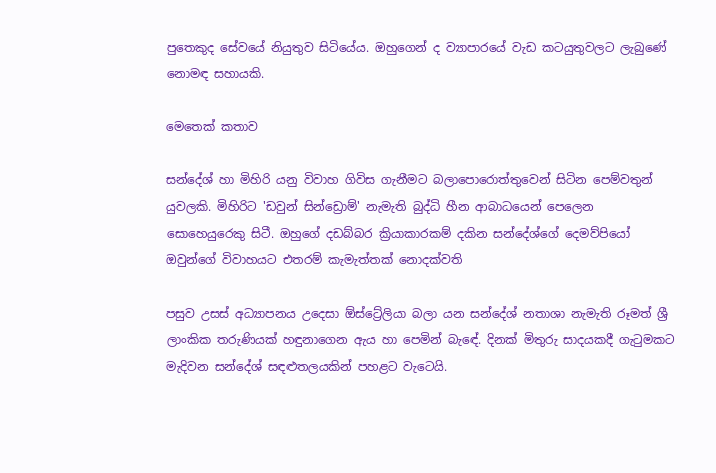පුතෙකුද සේවයේ නියුතුව සිටියේය. ඔහුගෙන් ද ව්‍යාපාරයේ වැඩ කටයුතුවලට ලැබුණේ නොමඳ සහායකි.

මෙතෙක් කතාව

සන්දේශ් හා මිහිරි යනු විවාහ ගිවිස ගැනීමට බලාපොරොත්තුවෙන් සිටින පෙම්වතුන් යුවලකි. මිහිරිට 'ඩවුන් සින්ඩ්‍රොම්' නැමැති බුද්ධි හීන ආබාධයෙන් පෙලෙන සොහෙයුරෙකු සිටී. ඔහුගේ දඩබ්බර ක්‍රියාකාරකම් දකින සන්දේශ්ගේ දෙමව්පියෝ ඔවුන්ගේ විවාහයට එතරම් කැමැත්තක් නොදක්වති

පසුව උසස් අධ්‍යාපනය උදෙසා ඕස්ට්‍රේලියා බලා යන සන්දේශ් නතාශා නැමැති රූමත් ශ්‍රී ලාංකික තරුණියක් හඳුනාගෙන ඇය හා පෙමින් බැඳේ. දිනක් මිතුරු සාදයකදී ගැටුමකට මැදිවන සන්දේශ් සඳළුතලයකින් පහළට වැටෙයි.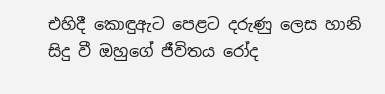එහිදී කොඳුඇට පෙළට දරුණු ලෙස හානි සිදු වී ඔහුගේ ජීවිතය රෝද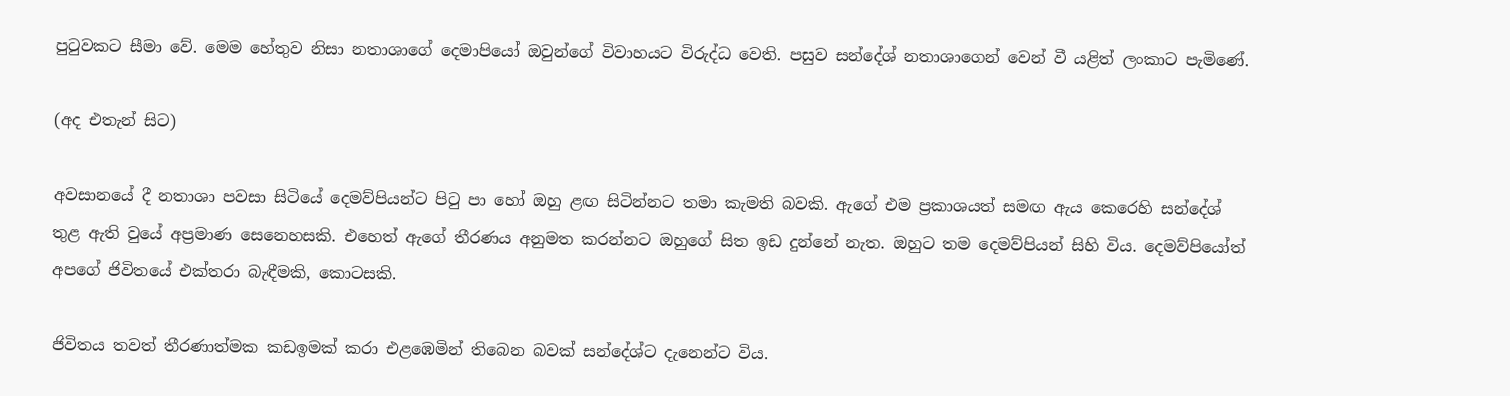පුටුවකට සීමා වේ. මෙම හේතුව නිසා නතාශාගේ දෙමාපියෝ ඔවුන්ගේ විවාහයට විරුද්ධ වෙති. පසුව සන්දේශ් නතාශාගෙන් වෙන් වී යළිත් ලංකාට පැමිණේ.

(අද එතැන් සිට)

අවසානයේ දී නතාශා පවසා සිටියේ දෙමව්පියන්ට පිටු පා හෝ ඔහු ළඟ සිටින්නට තමා කැමති බවකි. ඇ‍ගේ එම ප්‍රකාශයත් සමඟ ඇය කෙරෙහි සන්දේශ් තුළ ඇති වුයේ අප්‍රමාණ සෙනෙහසකි. එහෙත් ඇගේ තීරණය අනුමත කරන්නට ඔහුගේ සිත ඉඩ දුන්නේ නැත. ඔහුට තම දෙමව්පියන් සිහි විය. දෙමව්පියෝත් අපගේ ජිවිතයේ එක්තරා බැඳීමකි, කොටසකි.

ජිවිතය තවත් තීරණාත්මක කඩඉමක් කරා එළඹෙමින් තිබෙන බවක් සන්දේශ්ට දැනෙන්ට විය.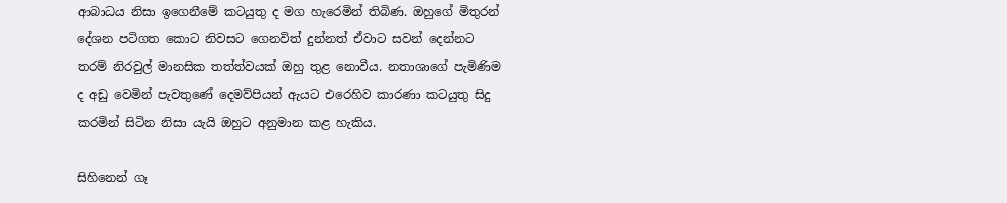ආබාධය නිසා ඉගෙනීමේ කටයුතු ද මග හැරෙමින් තිබිණ. ඔහුගේ මිතුරන් දේශන පටිගත කොට නිවසට ගෙනවිත් දුන්නත් ඒවාට සවන් දෙන්නට තරම් නිරවුල් මානසික තත්ත්වයක් ඔහු තුළ නොවීය. නතාශාගේ පැමිණිම ද අඩු වෙමින් පැවතුණේ දෙමව්පියන් ඇයට එරෙහිව කාරණා කටයුතු සිදු කරමින් සිටින නිසා යැයි ඔහුට අනුමාන කළ හැකිය.

සිහිනෙන් ගෑ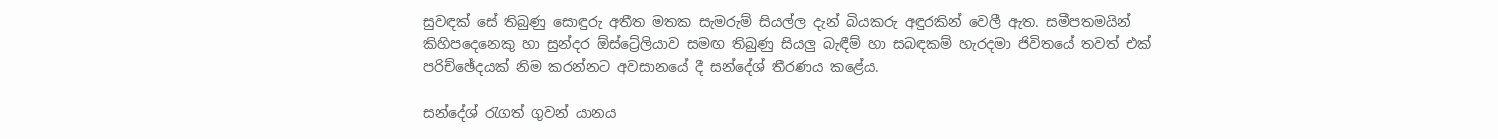සුවඳක් සේ තිබුණු සොඳුරු අතීත මතක සැමරුම් සියල්ල දැන් බියකරු අඳුරකින් වෙලී ඇත. සමීපතමයින් කිහිපදෙනෙකු හා සුන්දර ඕස්ට්‍රේලියා‍ව සමඟ තිබුණු සියලු බැඳීම් හා සබඳකම් හැරදමා ජිවිතයේ තවත් එක් පරිච්ඡේදයක් නිම කරන්නට අවසානයේ දී සන්දේශ් තීරණය කළේය.

සන්දේශ් රැගත් ගුවන් යානය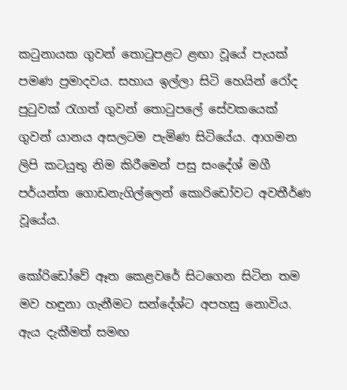කටුනායක ගුවන් තොටුපළට ළඟා වූයේ පැයක් පමණ ප්‍රමාදවය. සහාය ඉල්ලා සිටි හෙයින් රෝද පුටුවක් රැගත් ගුවන් තොටුපලේ සේවකයෙක් ගුවන් යානය අසලටම පැමිණ සිටියේය. ආගමන ලිපි කටයුතු නිම කිරීමෙන් පසු සංදේශ් මගී පර්යන්ත ගොඩනැගිල්ලෙන් කොරිඩෝවට අවතීර්ණ වූයේය.

කෝරිඩෝවේ ඈත කෙළවරේ සිටගෙන සිටින තම මව හඳුනා ගැනීමට සන්දේශ්ට අපහසු නොවිය. ඇය දැකීමත් සමඟ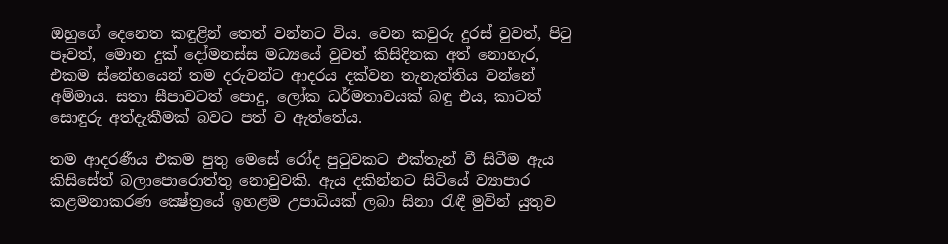ඔහුගේ දෙනෙත කඳුළින් තෙත් වන්නට විය. වෙන කවුරු දුරස් වුවත්, පිටු පෑවත්, මොන දුක් ‍දෝමනස්ස මධ්‍යයේ වුවත් කිසිදිනක අත් නොහැර, එකම ස්නේහයෙන් තම දරුවන්ට ආදරය දක්වන තැනැත්තිය වන්නේ අම්මාය. සතා සීපාවටත් පොදු, ලෝක ධර්මතාවයක් බඳු එය, කාටත් සොඳුරු අත්දැකීමක් බවට පත් ව ඇත්තේය.

තම ආදරණීය එකම පුතු මෙසේ රෝද පුටුවකට එක්තැන් වී සිටීම ඇය කිසිසේත් බලාපොරොත්තු නොවුවකි. ඇය දකින්නට සිටියේ ව්‍යාපාර කළමනාකරණ ක්‍ෂේත්‍රයේ ඉහළම උපාධියක් ලබා සිනා රැඳී මුවින් යුතුව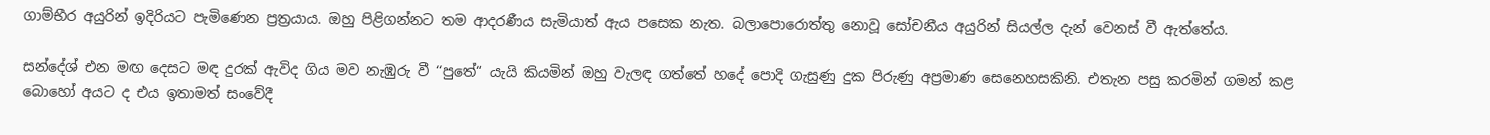ගාම්භීර අයුරින් ඉදිරියට පැමිණෙන ප්‍රත්‍රයාය. ඔහු පිළිගන්නට තම ආදරණීය සැමියාත් ඇය පසෙක නැත. බලාපො‍රොත්තු නොවූ සෝචනීය අයුරින් සියල්ල දැන් වෙනස් වී ඇත්තේය.

සන්දේශ් එන මඟ දෙසට මඳ දුරක් ඇවිද ගිය මව නැඹුරු වී ‘‘පුතේ“ යැයි කියමින් ඔහු වැලඳ ගත්තේ හදේ පොදි ගැසුණු දුක පිරුණු අප්‍රමාණ සෙනෙහසකිනි. එතැන පසු කරමින් ගමන් කළ බොහෝ අයට ද එය ඉතාමත් සංවේදී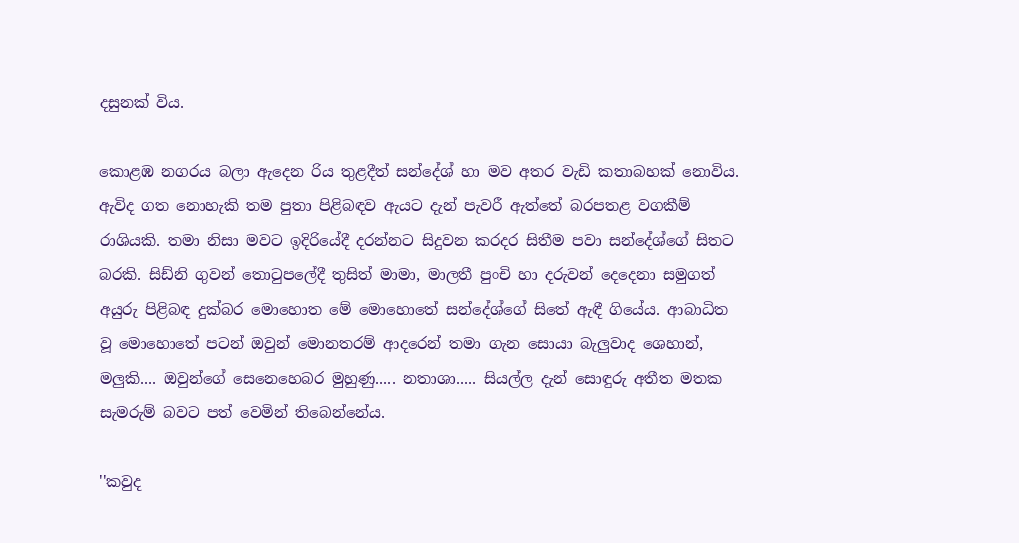දසුනක් විය.

කොළඹ නගරය බලා ඇදෙන රිය තුළදීත් සන්දේශ් හා මව අතර වැඩි කතාබහක් නොවිය. ඇවිද ගත නොහැකි තම පුතා පිළිබ‍ඳව ඇයට දැන් පැවරී ඇත්තේ බරපතළ වගකීම් රාශියකි. තමා නිසා මවට ඉදිරියේදී දරන්නට සිදුවන කරදර සිතීම පවා සන්දේශ්ගේ සිතට බරකි. සිඩ්නි ගුවන් තොටුපලේදී තුසිත් මාමා, මාලතී පුංචි හා දරුවන් දෙදෙනා සමුගත් අයුරු පිළිබඳ දුක්බර මොහොත මේ මොහොතේ සන්දේශ්ගේ සිතේ ඇඳී ගියේය. ආබාධිත වූ මොහොතේ පටන් ඔවුන් මොනතරම් ආදරෙන් තමා ගැන සොයා බැලුවාද ශෙහාන්, මලුකි.... ඔවුන්ගේ සෙනෙහෙබර මුහුණු..... නතාශා..... සියල්ල දැන් සොඳුරු අතීත මතක සැමරුම් බවට පත් වෙමින් තිබෙන්නේය.

''කවුද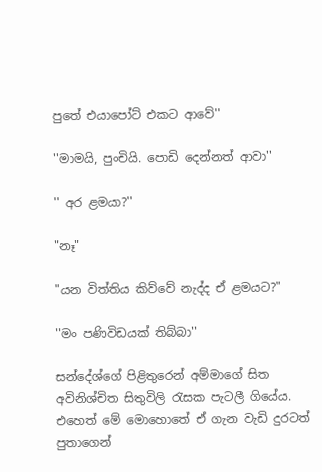පුතේ එයාපෝට් එකට ආවේ''

''මාමයි, පුංචියි. පොඩි දෙන්නත් ආවා''

'' අර ළමයා?''

"නෑ"

"යන විත්තිය කිව්වේ නැද්ද ඒ ළමයට?"

''මං පණිවිඩයක් තිබ්බා''

සන්දේශ්ගේ පිළිතුරෙන් අම්මාගේ සිත අවිනිශ්චිත සිතුවිලි රැසක පැටලී ගියේය. එහෙත් මේ මො‍හොතේ ඒ ගැන වැඩි දුරටත් පුතාගෙන්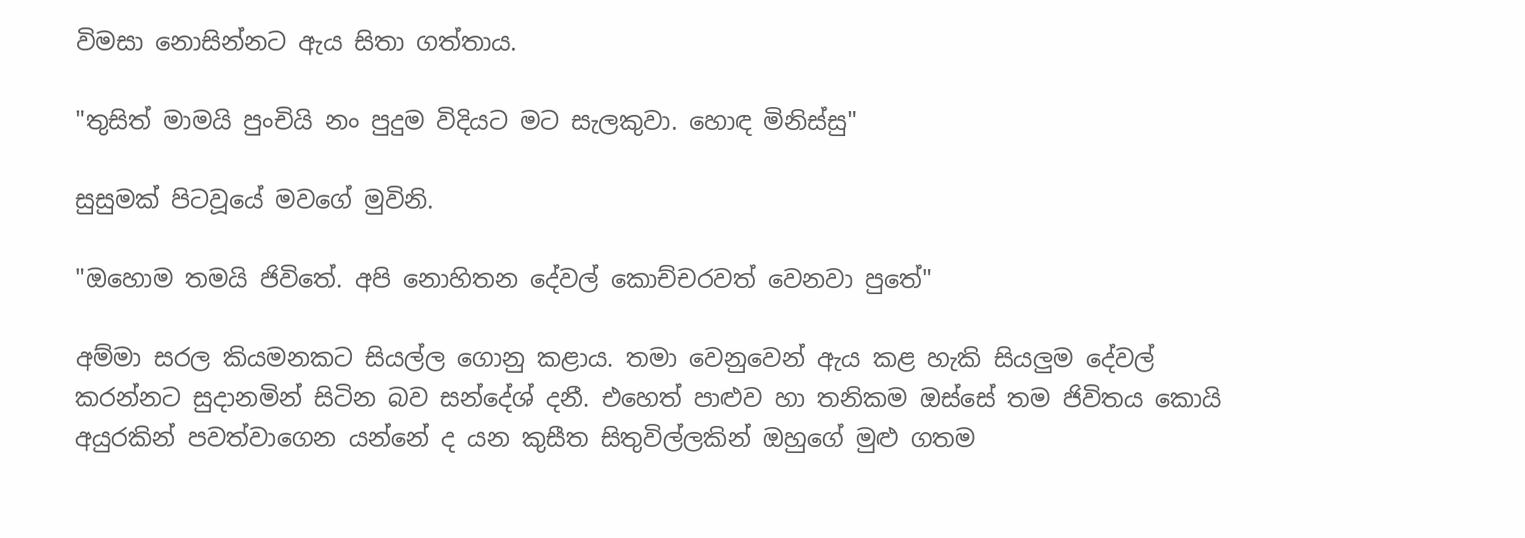විමසා නොසින්නට ඇය සිතා ගත්තාය.

"තුසිත් මාමයි පුංචියි නං පුදුම විදියට මට සැලකුවා. හොඳ මිනිස්සු"

සුසුමක් පිටවූයේ මවගේ මුවිනි.

"ඔහොම තමයි ජිවිතේ. අපි නොහිතන දේවල් කොච්චරවත් වෙනවා පුතේ"

අම්මා සරල කියමනකට සියල්ල ගොනු කළාය. තමා වෙනුවෙන් ඇය කළ හැකි සියලුම දේවල් කරන්නට සුදානමින් සිටින බව සන්දේශ් දනී. එ‍හෙත් පාළුව හා තනිකම ඔස්සේ තම ජිවිතය කොයි අයුරකින් පවත්වාගෙන යන්නේ ද යන කුසීත සිතුවිල්ලකින් ඔහුගේ මුළු ගතම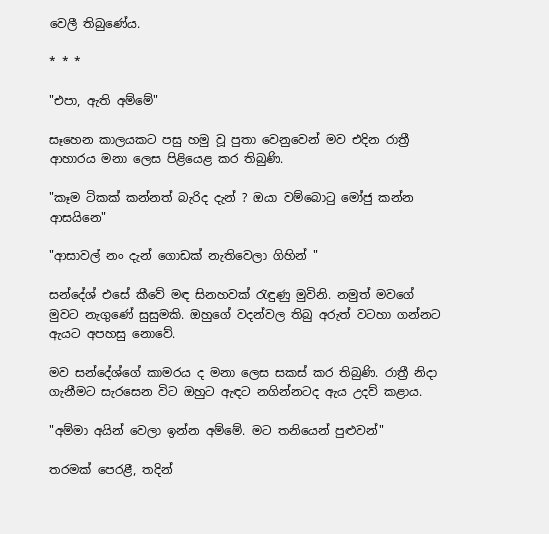වෙලී තිබුණේය.

* * *

"එපා, ඇති අම්මේ"

සෑහෙන කාලයකට පසු හමු වූ පුතා වෙනුවෙන් මව එදින රාත්‍රී ආහාරය මනා ලෙස පිළියෙළ කර තිබුණි.

"කෑම ටිකක් කන්නත් බැරිද දැන් ? ඔයා වම්බොටු මෝජු කන්න ආසයිනෙ"

"ආසාවල් නං දැන් ගොඩක් නැතිවෙලා ගිහින් "

සන්දේශ් එසේ කීවේ මඳ සිනහවක් රැඳුණු මුවිනි. නමුත් මවගේ මුවට නැගුණේ සුසුමකි. ඔහුගේ වදන්වල තිබු අරුත් වටහා ගන්නට ඇයට අපහසු නොවේ.

මව සන්දේශ්ගේ කාමරය ද මනා ලෙස සකස් කර තිබුණි. රාත්‍රී නිදා ගැනීමට සැරසෙන විට ඔහුට ඇඳට නගින්නටද ඇය උදව් කළාය.

"අම්මා අයින් වෙලා ඉන්න අම්මේ. මට තනියෙන් පුළුවන්"

තරමක් පෙරළී, තදින්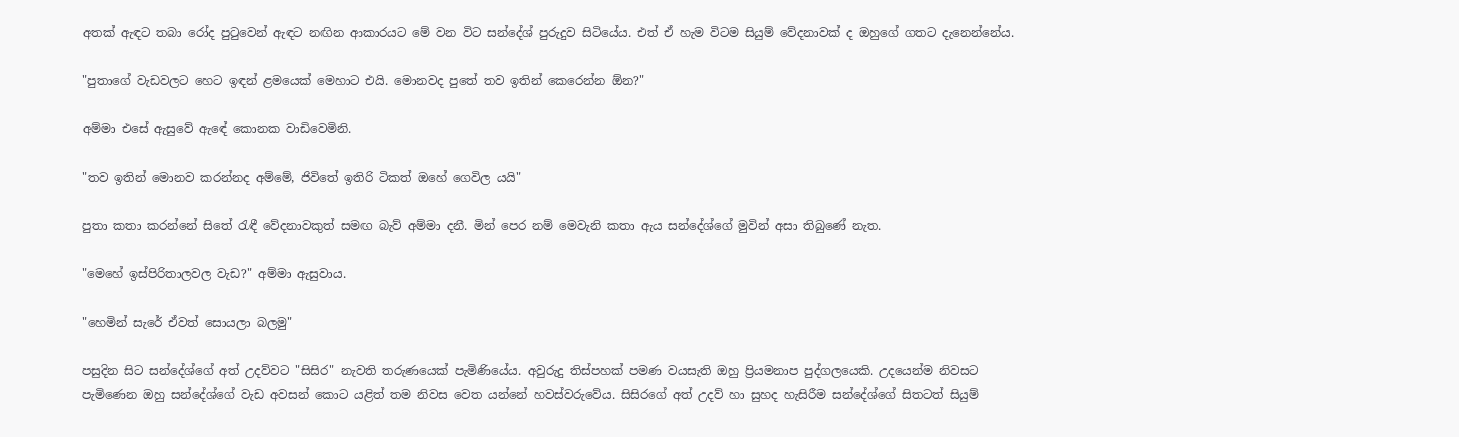අතක් ඇඳට තබා රෝද පුටුවෙන් ඇඳට නඟින ආකාරයට මේ වන විට සන්දේශ් පුරුදුව සිටියේය. එත් ඒ හැම විටම සියුම් වේදනාවක් ද ඔහුගේ ගතට දැනෙන්නේය.

"පුතාගේ වැඩවලට හෙට ඉඳන් ළමයෙක් මෙහාට එයි. මොනවද පුතේ තව ඉතින් කෙරෙන්න ඕන?"

අම්මා එසේ ඇසුවේ ඇඳේ කොනක වාඩිවෙමිනි.

"තව ඉතින් මොනව කරන්නද අම්මේ, ජිවිතේ ඉතිරි ටිකත් ඔහේ ගෙවිල යයි"

පුතා කතා කරන්නේ සිතේ රැඳී වේදනාවකුත් සමඟ බැව් අම්මා දනී. මින් පෙර නම් මෙවැනි කතා ඇය සන්දේශ්ගේ මුවින් අසා තිබුණේ නැත.

"මෙහේ ඉස්පිරිතාලවල වැඩ?" අම්මා ඇසුවාය.

"හෙමින් සැරේ ඒවත් සොයලා බලමු"

පසුදින සිට සන්දේශ්ගේ අත් උදව්වට "සිසිර" නැවති තරුණයෙක් පැමිණියේය. අවුරුදු තිස්පහක් පමණ වයසැති ඔහු ප්‍රියමනාප පුද්ගලයෙකි. උදයෙන්ම නිවසට පැමිණෙන ඔහු සන්දේශ්ගේ වැඩ අවසන් කොට යළිත් තම නිවස වෙත යන්නේ හවස්වරුවේය. සිසිරගේ අත් උදව් හා සුහද හැසිරීම සන්දේශ්ගේ සිතටත් සියුම්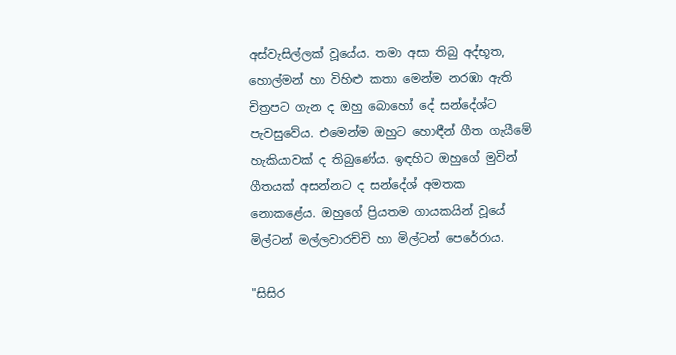අස්වැසිල්ලක් වූයේය. තමා අසා තිබු අද්භූත, හොල්මන් හා විහිළු කතා මෙන්ම නරඹා ඇති චිත්‍රපට ගැන ද ඔහු බොහෝ දේ සන්දේශ්ට පැවසුවේය. එමෙන්ම ඔහුට හොඳීන් ගීත ගැයීමේ හැකියාවක් ද තිබුණේය. ඉඳහිට ඔහුගේ මුවින් ගීතයක් අසන්නට ද සන්දේශ් අමතක නොකළේය. ඔහුගේ ප්‍රියතම ගායකයින් වූයේ මිල්ටන් මල්ලවාරච්චි හා මිල්ටන් පෙරේරාය.

"සිසිර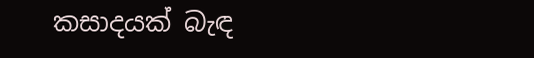කසාදයක් බැඳ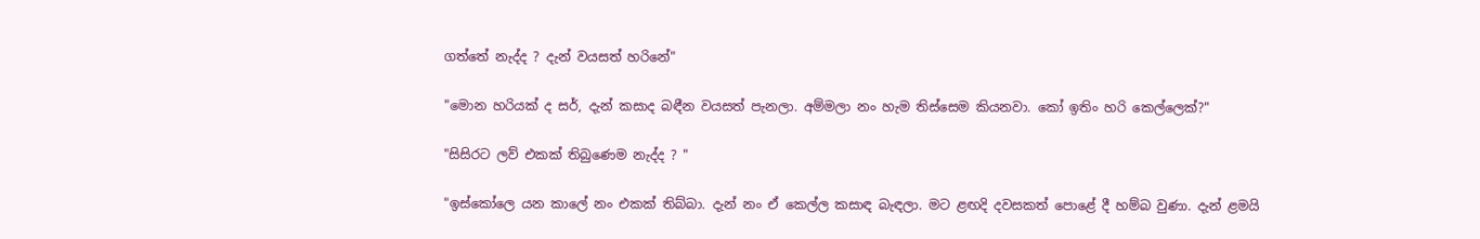ගත්තේ නැද්ද ? දැන් වයසත් හරිනේ"

"මොන හරියක් ද සර්, දැන් කසාද බඳීන වයසත් පැනලා. අම්මලා නං හැම තිස්සෙම කියනවා. කෝ ඉතිං හරි කෙල්ලෙක්?"

"සිසිරට ලව් එකක් තිබුණෙම නැද්ද ? "

"ඉස්කෝලෙ යන කාලේ නං එකක් තිබ්බා. දැන් නං ඒ කෙල්ල කසාඳ බැඳලා. මට ළඟදි දවසකත් පොළේ දී හම්බ වුණා. දැන් ළමයි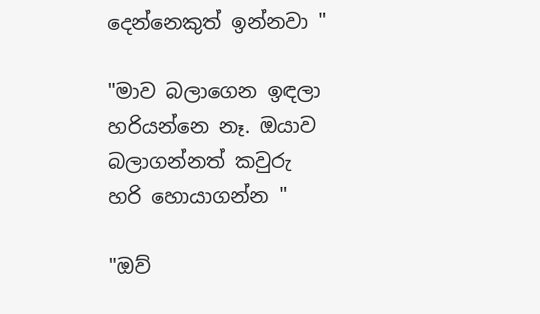දෙන්නෙකුත් ඉන්නවා "

"මාව බලාගෙන ඉඳලා හරියන්නෙ නෑ. ඔයාව බලාගන්නත් කවුරු හරි හොයාගන්න "

"ඔව්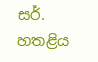සර්. හතළිය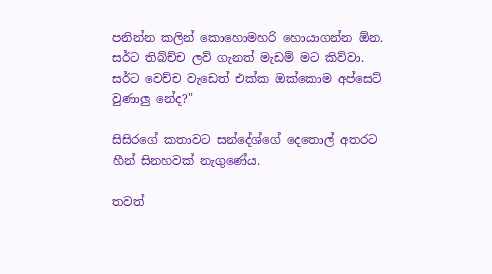පනින්න කලින් කොහොමහරි හොයාගන්න ඕන. සර්ට තිබ්ච්ච ලව් ගැනත් මැඩම් මට කිව්වා. සර්ට වෙච්ච වැඩෙත් එක්ක ඔක්කොම අප්සෙට් වුණාලු නේද?"

සිසිරගේ කතාවට සන්දේශ්ගේ දෙතොල් අතරට හීන් සිනහවක් නැගුණේය.

තවත්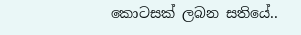කොටසක් ලබන සතියේ..